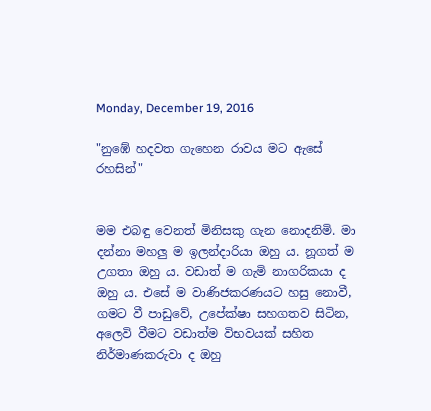Monday, December 19, 2016

"නුඹේ හදවත ගැහෙන රාවය මට ඇසේ රහසින්"


මම එබඳු වෙනත් මිනිසකු ගැන නොදනිමි. මා දන්නා මහලු ම ඉලන්දාරියා ඔහු ය. නූගත් ම උගතා ඔහු ය. වඩාත් ම ගැමි නාගරිකයා ද ඔහු ය. එසේ ම වාණිජකරණයට හසු නොවී, ගමට වී පාඩුවේ, උපේක්ෂා සහගතව සිටින, අලෙවි වීමට වඩාත්ම විභවයක් සහිත නිර්මාණකරුවා ද ඔහු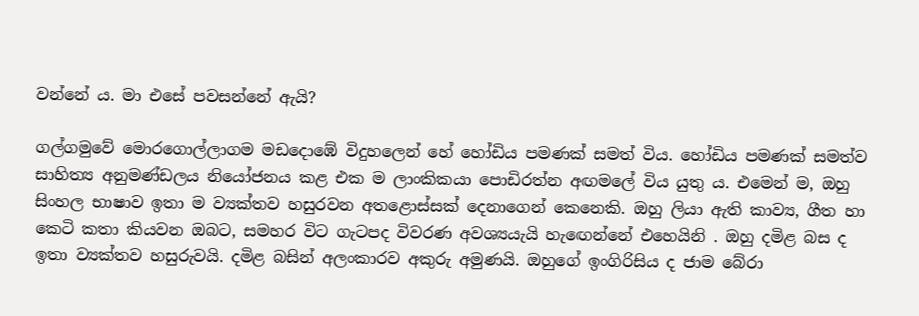වන්නේ ය. මා එසේ පවසන්නේ ඇයි?

ගල්ගමුවේ මොරගොල්ලාගම මඩදොඹේ විදුහලෙන් හේ හෝඩිය පමණක් සමත් විය. හෝඩිය පමණක් සමත්ව සාහිත්‍ය අනුමණ්ඩලය නියෝජනය කළ එක ම ලාංකිකයා පොඩිරත්න අඟමලේ විය යුතු ය. එමෙන් ම, ඔහු සිංහල භාෂාව ඉතා ම ව්‍යක්තව හසුරවන අතළොස්සක් දෙනාගෙන් කෙනෙකි. ඔහු ලියා ඇති කාව්‍ය, ගීත හා කෙටි කතා කියවන ඔබට, සමහර විට ගැටපද විවරණ අවශ්‍යයැයි හැඟෙන්නේ එහෙයිනි . ඔහු දමිළ බස ද ඉතා ව්‍යක්තව හසුරුවයි. දමිළ බසින් අලංකාරව අකුරු අමුණයි. ඔහුගේ ඉංගිරිසිය ද ජාම බේරා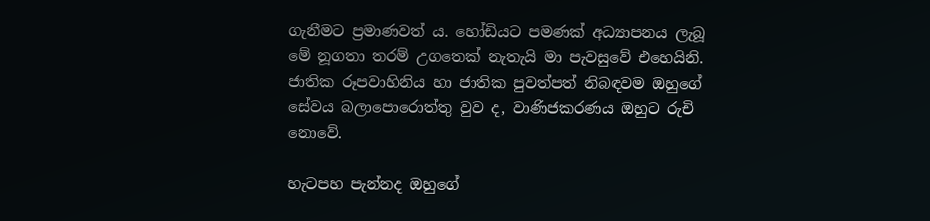ගැනීමට ප්‍රමාණවත් ය. හෝඩියට පමණක් අධ්‍යාපනය ලැබූ මේ නූගතා තරම් උගතෙක් නැතැයි මා පැවසුවේ එහෙයිනි. ජාතික රූපවාහිනිය හා ජාතික පුවත්පත් නිබඳවම ඔහුගේ සේවය බලාපොරොත්තු වුව ද, වාණිජකරණය ඔහුට රුචි නොවේ.

හැටපහ පැන්නද ඔහුගේ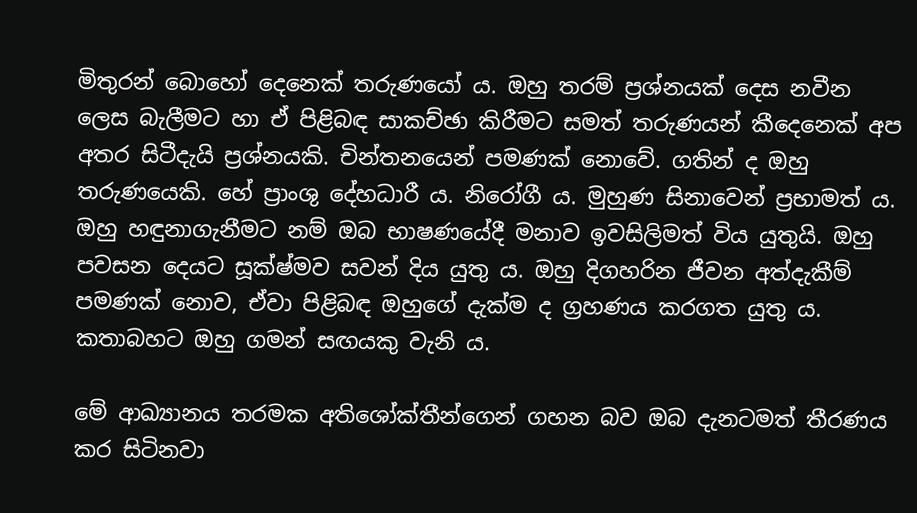මිතුරන් බොහෝ දෙනෙක් තරුණයෝ ය. ඔහු තරම් ප්‍රශ්නයක් දෙස නවීන ලෙස බැලීමට හා ඒ පිළිබඳ සාකච්ඡා කිරීමට සමත් තරුණයන් කීදෙනෙක් අප අතර සිටීදැයි ප්‍රශ්නයකි. චින්තනයෙන් පමණක් නොවේ. ගතින් ද ඔහු තරුණයෙකි. හේ ප්‍රාංශු දේහධාරී ය. නිරෝගී ය. මුහුණ සිනාවෙන් ප්‍රභාමත් ය. ඔහු හඳුනාගැනීමට නම් ඔබ භාෂණයේදී මනාව ඉවසිලිමත් විය යුතුයි. ඔහු පවසන දෙයට සූක්ෂ්මව සවන් දිය යුතු ය. ඔහු දිගහරින ජීවන අත්දැකීම් පමණක් නොව, ඒවා පිළිබඳ ඔහුගේ දැක්ම ද ග්‍රහණය කරගත යුතු ය. කතාබහට ඔහු ගමන් සඟයකු වැනි ය.

මේ ආඛ්‍යානය තරමක අතිශෝක්තීන්ගෙන් ගහන බව ඔබ දැනටමත් තීරණය කර සිටිනවා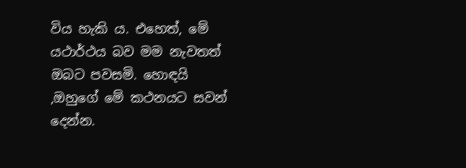විය හැකි ය. එහෙත්, මේ යථාර්ථය බව මම නැවතත් ඔබට පවසමි. හොඳයි ,ඔහුගේ මේ කථනයට සවන් දෙන්න.